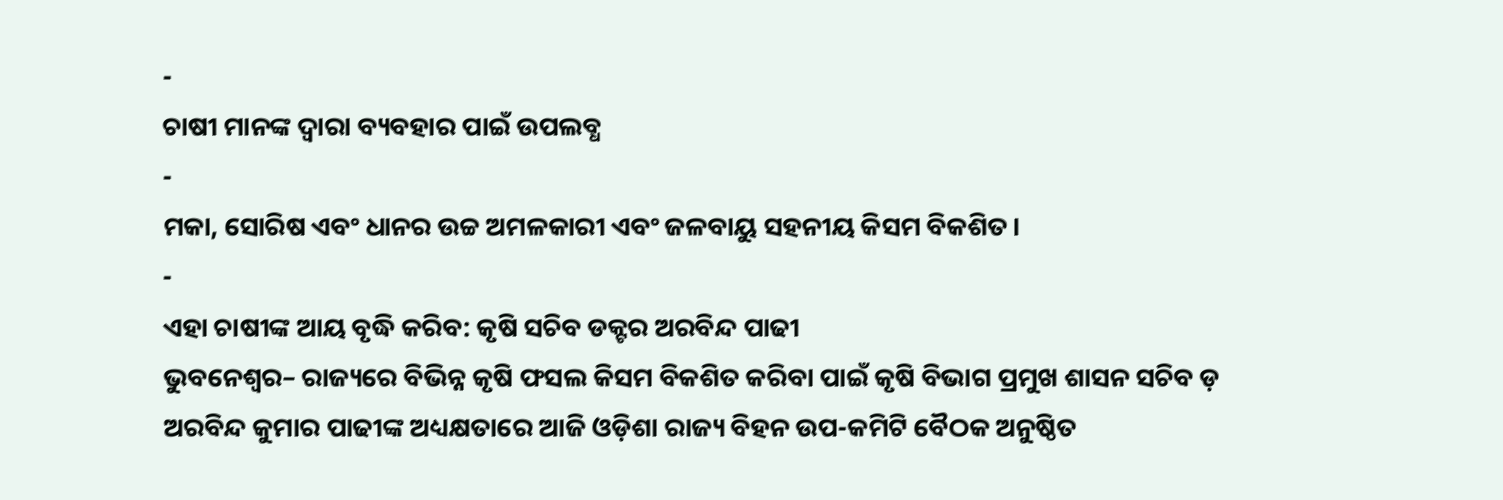-
ଚାଷୀ ମାନଙ୍କ ଦ୍ୱାରା ବ୍ୟବହାର ପାଇଁ ଉପଲବ୍ଧ
-
ମକା, ସୋରିଷ ଏବଂ ଧାନର ଉଚ୍ଚ ଅମଳକାରୀ ଏବଂ ଜଳବାୟୁ ସହନୀୟ କିସମ ବିକଶିତ।
-
ଏହା ଚାଷୀଙ୍କ ଆୟ ବୃଦ୍ଧି କରିବ: କୃଷି ସଚିବ ଡକ୍ଟର ଅରବିନ୍ଦ ପାଢୀ
ଭୁବନେଶ୍ୱର– ରାଜ୍ୟରେ ବିଭିନ୍ନ କୃଷି ଫସଲ କିସମ ବିକଶିତ କରିବା ପାଇଁ କୃଷି ବିଭାଗ ପ୍ରମୁଖ ଶାସନ ସଚିବ ଡ଼ ଅରବିନ୍ଦ କୁମାର ପାଢୀଙ୍କ ଅଧ୍ୟକ୍ଷତାରେ ଆଜି ଓଡ଼ିଶା ରାଜ୍ୟ ବିହନ ଉପ-କମିଟି ବୈଠକ ଅନୁଷ୍ଠିତ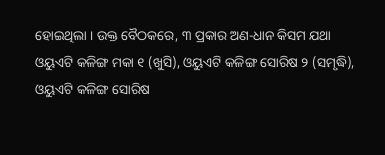ହୋଇଥିଲା । ଉକ୍ତ ବୈଠକରେ, ୩ ପ୍ରକାର ଅଣ-ଧାନ କିସମ ଯଥା ଓୟୁଏଟି କଳିଙ୍ଗ ମକା ୧ (ଖୁସି), ଓୟୁଏଟି କଳିଙ୍ଗ ସୋରିଷ ୨ (ସମୃଦ୍ଧି), ଓୟୁଏଟି କଳିଙ୍ଗ ସୋରିଷ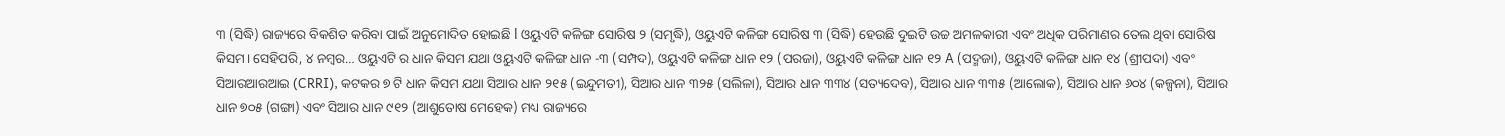୩ (ସିଦ୍ଧି) ରାଜ୍ୟରେ ବିକଶିତ କରିବା ପାଇଁ ଅନୁମୋଦିତ ହୋଇଛି l ଓୟୁଏଟି କଳିଙ୍ଗ ସୋରିଷ ୨ (ସମୃଦ୍ଧି), ଓୟୁଏଟି କଳିଙ୍ଗ ସୋରିଷ ୩ (ସିଦ୍ଧି) ହେଉଛି ଦୁଇଟି ଉଚ୍ଚ ଅମଳକାରୀ ଏବଂ ଅଧିକ ପରିମାଣର ତେଲ ଥିବା ସୋରିଷ କିସମ। ସେହିପରି, ୪ ନମ୍ଵର… ଓୟୁଏଟି ର ଧାନ କିସମ ଯଥା ଓୟୁଏଟି କଳିଙ୍ଗ ଧାନ -୩ (ସମ୍ପଦ), ଓୟୁଏଟି କଳିଙ୍ଗ ଧାନ ୧୨ (ପରଜା), ଓୟୁଏଟି କଳିଙ୍ଗ ଧାନ ୧୨ A (ପଦ୍ମଜା), ଓୟୁଏଟି କଳିଙ୍ଗ ଧାନ ୧୪ (ଶ୍ରୀପଦା) ଏବଂ ସିଆରଆରଆଇ (CRRI), କଟକର ୭ ଟି ଧାନ କିସମ ଯଥା ସିଆର ଧାନ ୨୧୫ (ଇନ୍ଦୁମତୀ), ସିଆର ଧାନ ୩୨୫ (ସଲିଳା), ସିଆର ଧାନ ୩୩୪ (ସତ୍ୟଦେବ), ସିଆର ଧାନ ୩୩୫ (ଆଲୋକ), ସିଆର ଧାନ ୬୦୪ (କଳ୍ପନା), ସିଆର ଧାନ ୭୦୫ (ଗଙ୍ଗା) ଏବଂ ସିଆର ଧାନ ୯୧୨ (ଆଶୁତୋଷ ମେହେକ) ମଧ୍ୟ ରାଜ୍ୟରେ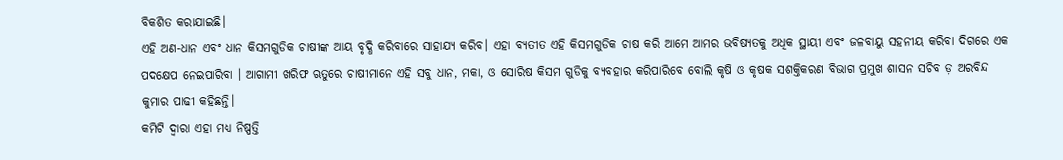ବିକଶିତ କରାଯାଇଛି।
ଏହି ଅଣ-ଧାନ ଏବଂ ଧାନ କିସମଗୁଡିକ ଚାଷୀଙ୍କ ଆୟ ବୃଦ୍ଧି କରିବାରେ ସାହାଯ୍ୟ କରିବ। ଏହା ବ୍ୟତୀତ ଏହି କିସମଗୁଡିକ ଚାଷ କରି ଆମେ ଆମର ଭବିଷ୍ୟତକୁ ଅଧିକ ସ୍ଥାୟୀ ଏବଂ ଜଳବାୟୁ ସହନୀୟ କରିବା ଦିଗରେ ଏକ ପଦକ୍ଷେପ ନେଇପାରିବା । ଆଗାମୀ ଖରିଫ ଋତୁରେ ଚାଷୀମାନେ ଏହି ସବୁ ଧାନ, ମକା, ଓ ସୋରିଷ କିସମ ଗୁଡିକୁ ବ୍ୟବହାର କରିପାରିବେ ବୋଲି କୃଷି ଓ କୃଷକ ସଶକ୍ତିକରଣ ବିଭାଗ ପ୍ରମୁଖ ଶାସନ ସଚିବ ଡ଼ ଅରବିନ୍ଦ କୁମାର ପାଢୀ କହିଛନ୍ତି।
କମିଟି ଦ୍ୱାରା ଏହା ମଧ୍ୟ ନିଷ୍ପତ୍ତି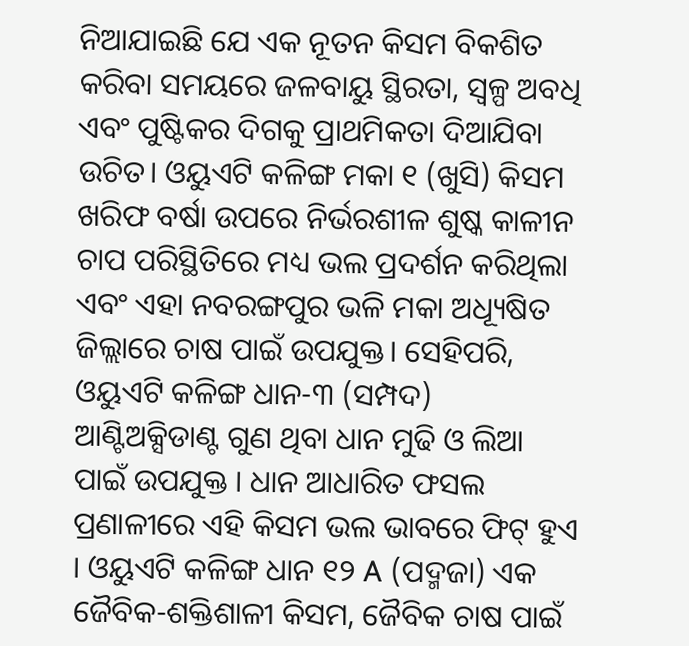ନିଆଯାଇଛି ଯେ ଏକ ନୂତନ କିସମ ବିକଶିତ କରିବା ସମୟରେ ଜଳବାୟୁ ସ୍ଥିରତା, ସ୍ୱଳ୍ପ ଅବଧି ଏବଂ ପୁଷ୍ଟିକର ଦିଗକୁ ପ୍ରାଥମିକତା ଦିଆଯିବା ଉଚିତ। ଓୟୁଏଟି କଳିଙ୍ଗ ମକା ୧ (ଖୁସି) କିସମ ଖରିଫ ବର୍ଷା ଉପରେ ନିର୍ଭରଶୀଳ ଶୁଷ୍କ କାଳୀନ ଚାପ ପରିସ୍ଥିତିରେ ମଧ୍ୟ ଭଲ ପ୍ରଦର୍ଶନ କରିଥିଲା ଏବଂ ଏହା ନବରଙ୍ଗପୁର ଭଳି ମକା ଅଧ୍ୟୂଷିତ ଜିଲ୍ଲାରେ ଚାଷ ପାଇଁ ଉପଯୁକ୍ତ। ସେହିପରି, ଓୟୁଏଟି କଳିଙ୍ଗ ଧାନ-୩ (ସମ୍ପଦ) ଆଣ୍ଟିଅକ୍ସିଡାଣ୍ଟ ଗୁଣ ଥିବା ଧାନ ମୁଢି ଓ ଲିଆ ପାଇଁ ଉପଯୁକ୍ତ । ଧାନ ଆଧାରିତ ଫସଲ ପ୍ରଣାଳୀରେ ଏହି କିସମ ଭଲ ଭାବରେ ଫିଟ୍ ହୁଏ । ଓୟୁଏଟି କଳିଙ୍ଗ ଧାନ ୧୨ A (ପଦ୍ମଜା) ଏକ ଜୈବିକ-ଶକ୍ତିଶାଳୀ କିସମ, ଜୈବିକ ଚାଷ ପାଇଁ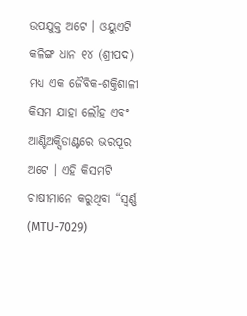ଉପଯୁକ୍ତ ଅଟେ । ଓୟୁଏଟି କଳିଙ୍ଗ ଧାନ ୧୪ (ଶ୍ରୀପଦ) ମଧ୍ୟ ଏକ ଜୈବିକ-ଶକ୍ତିଶାଳୀ କିସମ ଯାହା ଲୌହ ଏବଂ ଆଣ୍ଟିଅକ୍ସିଡାଣ୍ଟରେ ଭରପୂର ଅଟେ । ଏହି କିସମଟି ଚାଷୀମାନେ କରୁଥିବା “ସ୍ୱର୍ଣ୍ଣ (MTU-7029)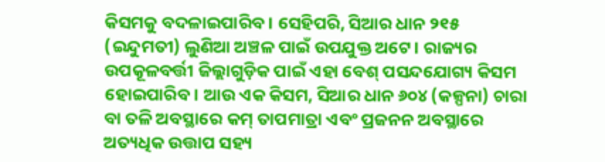କିସମକୁ ବଦଳାଇପାରିବ । ସେହିପରି, ସିଆର ଧାନ ୨୧୫ (ଇନ୍ଦୁମତୀ) ଲୁଣିଆ ଅଞ୍ଚଳ ପାଇଁ ଉପଯୁକ୍ତ ଅଟେ । ରାଜ୍ୟର ଉପକୂଳବର୍ତ୍ତୀ ଜିଲ୍ଲାଗୁଡ଼ିକ ପାଇଁ ଏହା ବେଶ୍ ପସନ୍ଦଯୋଗ୍ୟ କିସମ ହୋଇପାରିବ। ଆଉ ଏକ କିସମ, ସିଆର ଧାନ ୬୦୪ (କଳ୍ପନା) ଚାରା ବା ତଳି ଅବସ୍ଥାରେ କମ୍ ତାପମାତ୍ରା ଏବଂ ପ୍ରଜନନ ଅବସ୍ଥାରେ ଅତ୍ୟଧିକ ଉତ୍ତାପ ସହ୍ୟ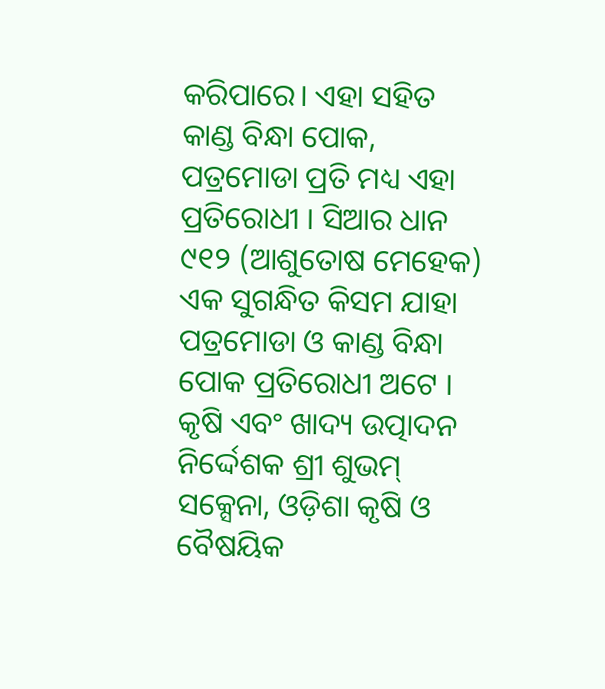କରିପାରେ। ଏହା ସହିତ କାଣ୍ଡ ବିନ୍ଧା ପୋକ, ପତ୍ରମୋଡା ପ୍ରତି ମଧ୍ୟ ଏହା ପ୍ରତିରୋଧୀ । ସିଆର ଧାନ ୯୧୨ (ଆଶୁତୋଷ ମେହେକ) ଏକ ସୁଗନ୍ଧିତ କିସମ ଯାହା ପତ୍ରମୋଡା ଓ କାଣ୍ଡ ବିନ୍ଧା ପୋକ ପ୍ରତିରୋଧୀ ଅଟେ ।
କୃଷି ଏବଂ ଖାଦ୍ୟ ଉତ୍ପାଦନ ନିର୍ଦ୍ଦେଶକ ଶ୍ରୀ ଶୁଭମ୍ ସକ୍ସେନା, ଓଡ଼ିଶା କୃଷି ଓ ବୈଷୟିକ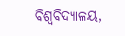ବିଶ୍ବବିଦ୍ୟାଳୟ,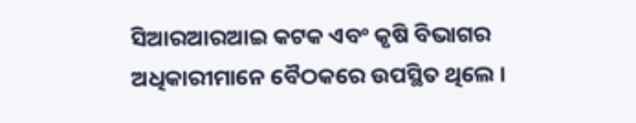ସିଆରଆରଆଇ କଟକ ଏବଂ କୃଷି ବିଭାଗର ଅଧିକାରୀମାନେ ବୈଠକରେ ଉପସ୍ଥିତ ଥିଲେ ।